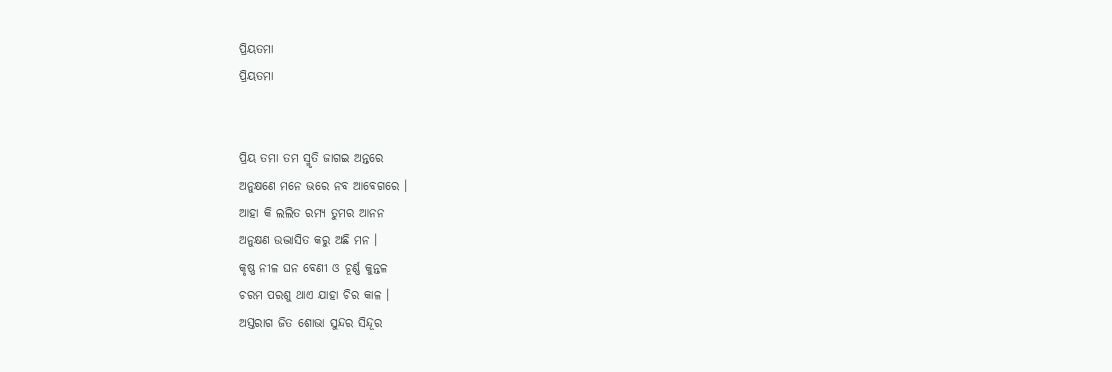ପ୍ରିୟତମା
ପ୍ରିୟତମା


ପ୍ରିୟ ତମା ତମ ସ୍ମୃତି ଜାଗଇ ଅନ୍ତରେ
ଅନୁକ୍ଷଣେ ମନେ ଭରେ ନବ ଆବେଗରେ ।
ଆହା କି ଲଲିତ ରମ୍ୟ ତୁମର ଆନନ
ଅନୁକ୍ଷଣ ଉଦ୍ଭାସିତ କରୁ ଅଛି ମନ ।
କୃଷ୍ଣ ନୀଳ ଘନ ବେଣୀ ଓ ଚୂର୍ଣ୍ଣ କୁନ୍ତଳ
ଚରମ ପରଶୁ ଥାଏ ଯାହା ଚିର କାଳ ।
ଅସ୍ତରାଗ ଜିତ ଶୋଭା ସୁନ୍ଦର ସିନ୍ଦୂର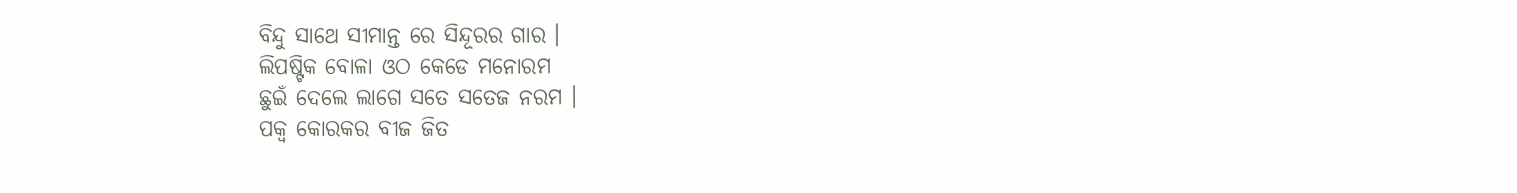ବିନ୍ଦୁ ସାଥେ ସୀମାନ୍ତ ରେ ସିନ୍ଦୂରର ଗାର ।
ଲିପଷ୍ଟିକ ବୋଳା ଓଠ କେଡେ ମନୋରମ
ଛୁଇଁ ଦେଲେ ଲାଗେ ସତେ ସତେଜ ନରମ ।
ପକ୍ଵ କୋରକର ବୀଜ ଜିତ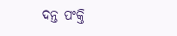ଦନ୍ତ ପଂକ୍ତି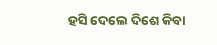ହସି ଦେଲେ ଦିଶେ କିବା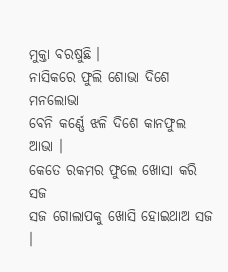ମୁକ୍ତା ବରଷୁଛି ।
ନାସିକରେ ଫୁଲି ଶୋଭା ଦିଶେ ମନଲୋଭା
ବେନି କର୍ଣ୍ଣେ ଝଳି ଦିଶେ କାନଫୁଲ ଆଭା ।
କେତେ ରକମର ଫୁଲେ ଖୋସା କରି ସଜ
ସଜ ଗୋଲାପକୁ ଖୋସି ହୋଇଥାଅ ସଜ ।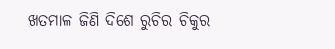ଖତମାଳ ଜିଣି ଦିଶେ ରୁଚିର ଚିକୁର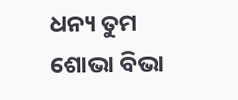ଧନ୍ୟ ତୁମ ଶୋଭା ବିଭା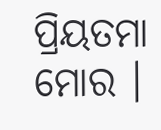ପ୍ରିୟତମା ମୋର ।